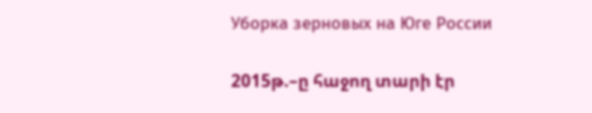Уборка зерновых на Юге России

2015թ.–ը հաջող տարի էր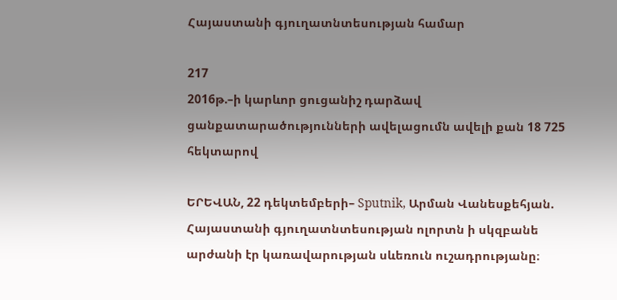Հայաստանի գյուղատնտեսության համար

217
2016թ.–ի կարևոր ցուցանիշ դարձավ ցանքատարածությունների ավելացումն ավելի քան 18 725 հեկտարով

ԵՐԵՎԱՆ, 22 դեկտեմբերի– Sputnik, Արման Վանեսքեհյան. Հայաստանի գյուղատնտեսության ոլորտն ի սկզբանե արժանի էր կառավարության սևեռուն ուշադրությանը։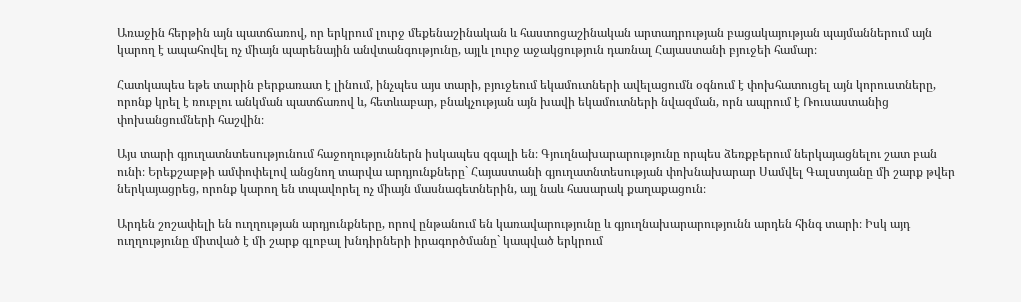Առաջին հերթին այն պատճառով, որ երկրում լուրջ մեքենաշինական և հաստոցաշինական արտադրության բացակայության պայմաններում այն կարող է ապահովել ոչ միայն պարենային անվտանգությունը, այլև լուրջ աջակցություն դառնալ Հայաստանի բյուջեի համար։

Հատկապես եթե տարին բերքառատ է լինում, ինչպես այս տարի, բյուջեում եկամուտների ավելացումն օգնում է փոխհատուցել այն կորուստները, որոնք կրել է ռուբլու անկման պատճառով և, հետևաբար, բնակչության այն խավի եկամուտների նվազման, որն ապրում է Ռուսաստանից փոխանցումների հաշվին։

Այս տարի գյուղատնտեսությունում հաջողություններն իսկապես զգալի են։ Գյուղնախարարությունը որպես ձեռքբերում ներկայացնելու շատ բան ունի։ Երեքշաբթի ամփոփելով անցնող տարվա արդյունքները` Հայաստանի գյուղատնտեսության փոխնախարար Սամվել Գալստյանը մի շարք թվեր ներկայացրեց, որոնք կարող են տպավորել ոչ միայն մասնագետներին, այլ նաև հասարակ քաղաքացուն։

Արդեն շոշափելի են ուղղության արդյունքները, որով ընթանում են կառավարությունը և գյուղնախարարությունն արդեն հինգ տարի։ Իսկ այդ ուղղությունը միտված է մի շարք գլոբալ խնդիրների իրագործմանը` կապված երկրում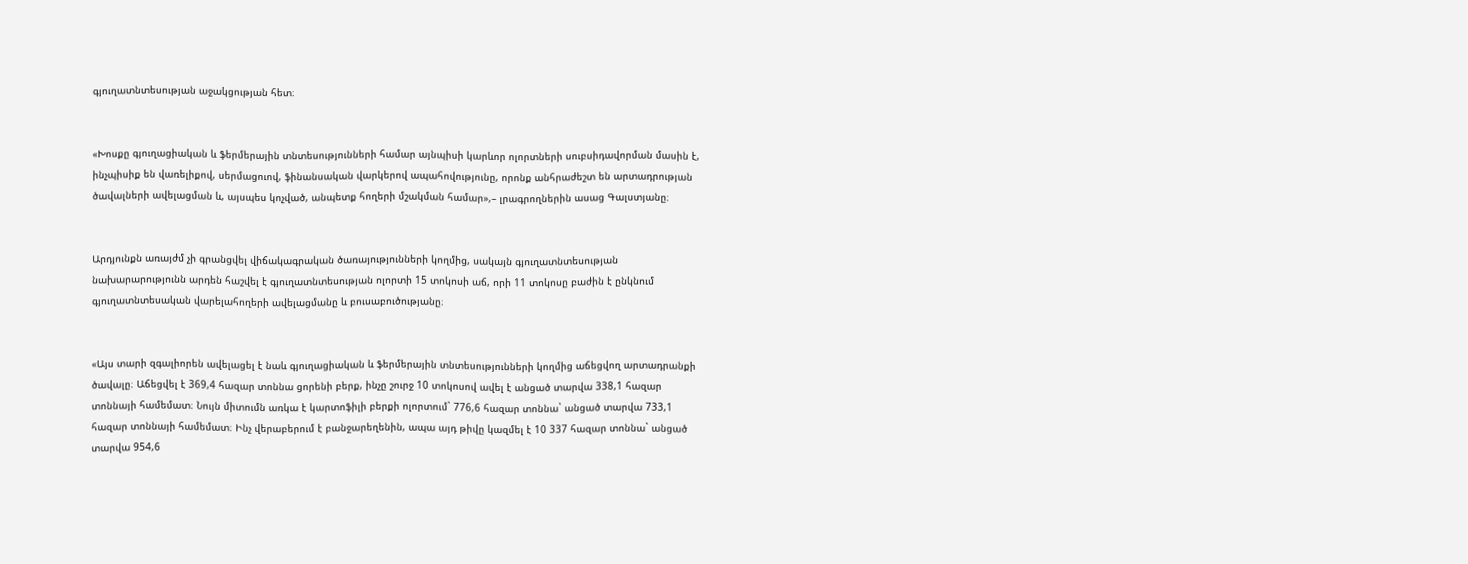գյուղատնտեսության աջակցության հետ։


«Խոսքը գյուղացիական և ֆերմերային տնտեսությունների համար այնպիսի կարևոր ոլորտների սուբսիդավորման մասին է, ինչպիսիք են վառելիքով, սերմացուով, ֆինանսական վարկերով ապահովությունը, որոնք անհրաժեշտ են արտադրության ծավալների ավելացման և, այսպես կոչված, անպետք հողերի մշակման համար»,– լրագրողներին ասաց Գալստյանը։


Արդյունքն առայժմ չի գրանցվել վիճակագրական ծառայությունների կողմից, սակայն գյուղատնտեսության նախարարությունն արդեն հաշվել է գյուղատնտեսության ոլորտի 15 տոկոսի աճ, որի 11 տոկոսը բաժին է ընկնում գյուղատնտեսական վարելահողերի ավելացմանը և բուսաբուծությանը։


«Այս տարի զգալիորեն ավելացել է նաև գյուղացիական և ֆերմերային տնտեսությունների կողմից աճեցվող արտադրանքի ծավալը։ Աճեցվել է 369,4 հազար տոննա ցորենի բերք, ինչը շուրջ 10 տոկոսով ավել է անցած տարվա 338,1 հազար տոննայի համեմատ։ Նույն միտումն առկա է կարտոֆիլի բերքի ոլորտում` 776,6 հազար տոննա` անցած տարվա 733,1 հազար տոննայի համեմատ։ Ինչ վերաբերում է բանջարեղենին, ապա այդ թիվը կազմել է 10 337 հազար տոննա` անցած տարվա 954,6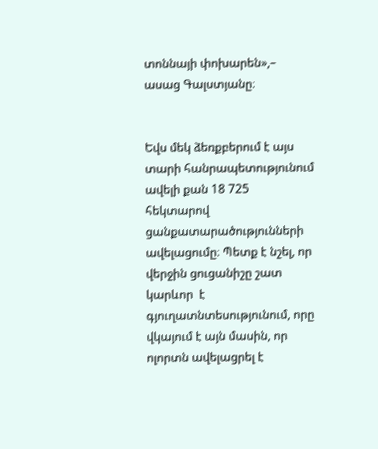տոննայի փոխարեն»,– ասաց Գալստյանը։


Եվս մեկ ձեռքբերում է այս տարի հանրապետությունում ավելի քան 18 725 հեկտարով ցանքատարածությունների ավելացումը։ Պետք է նշել, որ վերջին ցուցանիշը շատ կարևոր  է գյուղատնտեսությունում, որը վկայում է այն մասին, որ ոլորտն ավելացրել է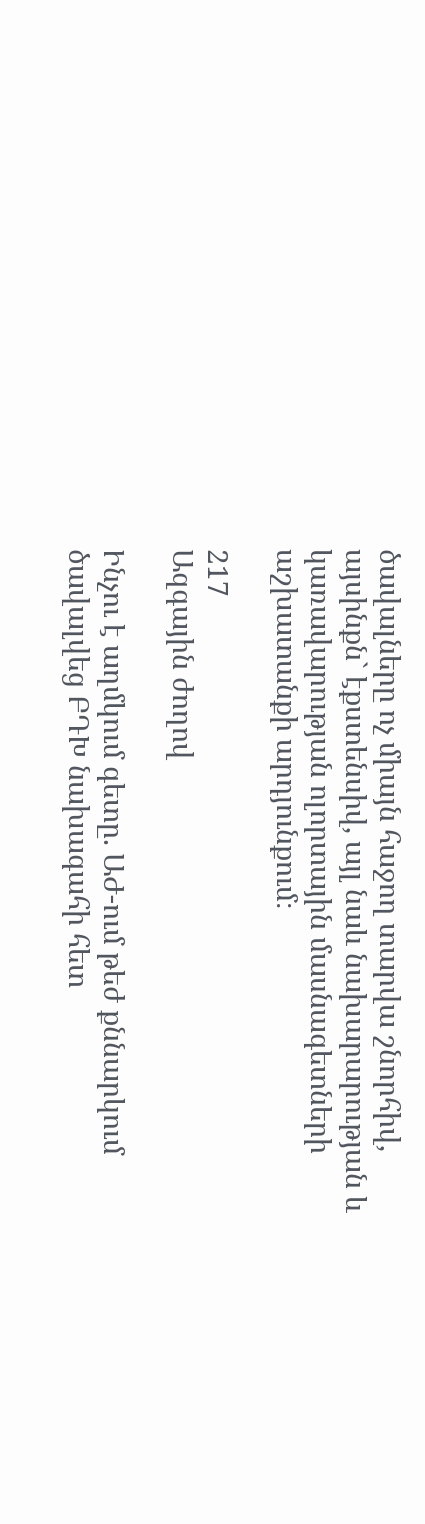ծավալները ոչ միայն հաջող տարվա շնորհիվ, այսինքն` էքստենսիվ, այլ նաև նախարարության և կառավարության ոլորտային մասնագետների աշխատանքի արդյունքում։

217
Ազգային ժողով

Ինչու է աղմկում գետը. ԱԺ-ում թեժ քննարկում ծավալվեց ԲԴԽ նախագահի հետ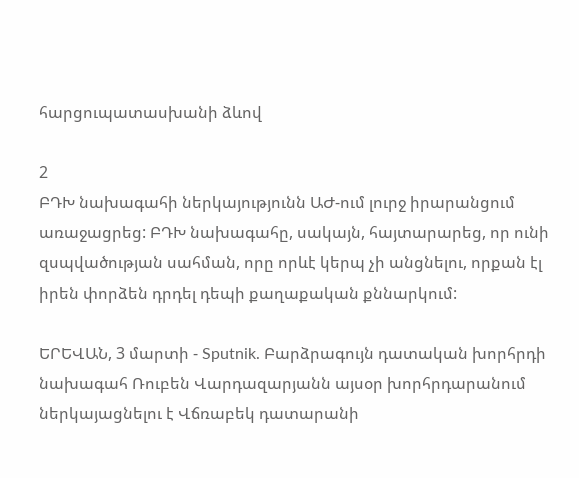հարցուպատասխանի ձևով

2
ԲԴԽ նախագահի ներկայությունն ԱԺ-ում լուրջ իրարանցում առաջացրեց: ԲԴԽ նախագահը, սակայն, հայտարարեց, որ ունի զսպվածության սահման, որը որևէ կերպ չի անցնելու, որքան էլ իրեն փորձեն դրդել դեպի քաղաքական քննարկում:

ԵՐԵՎԱՆ, 3 մարտի - Sputnik. Բարձրագույն դատական խորհրդի նախագահ Ռուբեն Վարդազարյանն այսօր խորհրդարանում ներկայացնելու է Վճռաբեկ դատարանի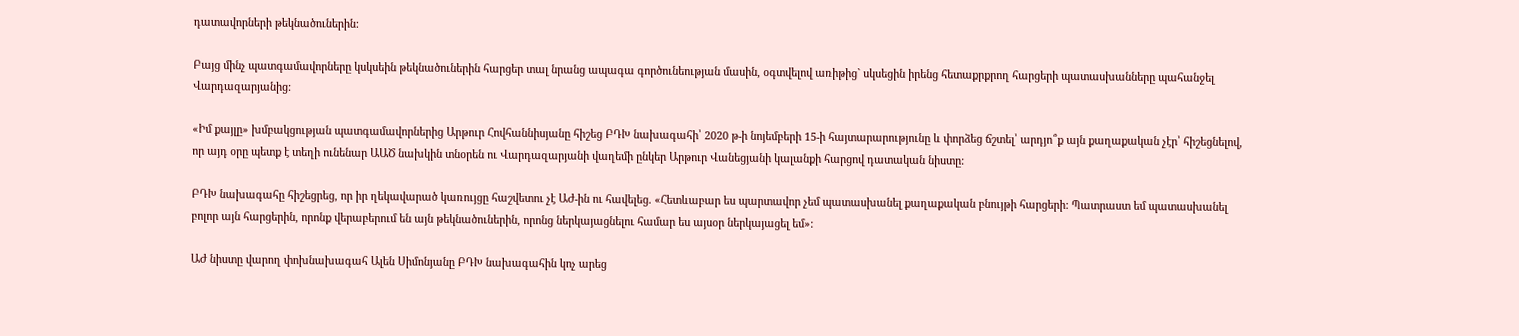դատավորների թեկնածուներին:

Բայց մինչ պատգամավորները կսկսեին թեկնածուներին հարցեր տալ նրանց ապագա գործունեության մասին, օգտվելով առիթից` սկսեցին իրենց հետաքրքրող հարցերի պատասխանները պահանջել Վարդազարյանից:

«Իմ քայլը» խմբակցության պատգամավորներից Արթուր Հովհաննիսյանը հիշեց ԲԴԽ նախագահի՝ 2020 թ-ի նոյեմբերի 15-ի հայտարարությունը և փորձեց ճշտել՝ արդյո՞ք այն քաղաքական չէր՝ հիշեցնելով, որ այդ օրը պետք է տեղի ունենար ԱԱԾ նախկին տնօրեն ու Վարդազարյանի վաղեմի ընկեր Արթուր Վանեցյանի կալանքի հարցով դատական նիստը:

ԲԴԽ նախագահը հիշեցրեց, որ իր ղեկավարած կառույցը հաշվետու չէ ԱԺ-ին ու հավելեց. «Հետևաբար ես պարտավոր չեմ պատասխանել քաղաքական բնույթի հարցերի: Պատրաստ եմ պատասխանել բոլոր այն հարցերին, որոնք վերաբերում են այն թեկնածուներին, որոնց ներկայացնելու համար ես այսօր ներկայացել եմ»:

ԱԺ նիստը վարող փոխնախագահ Ալեն Սիմոնյանը ԲԴԽ նախագահին կոչ արեց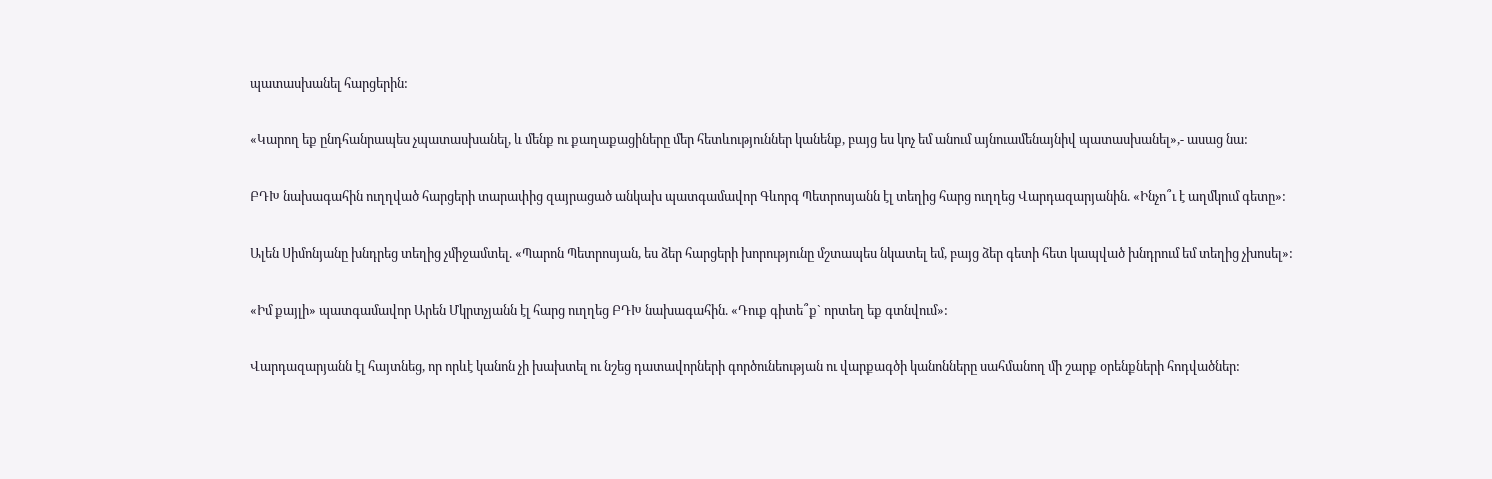պատասխանել հարցերին:

«Կարող եք ընդհանրապես չպատասխանել, և մենք ու քաղաքացիները մեր հետևություններ կանենք, բայց ես կոչ եմ անում այնուամենայնիվ պատասխանել»,- ասաց նա:

ԲԴԽ նախագահին ուղղված հարցերի տարափից զայրացած անկախ պատգամավոր Գևորգ Պետրոսյանն էլ տեղից հարց ուղղեց Վարդազարյանին. «Ինչո՞ւ է աղմկում գետը»:

Ալեն Սիմոնյանը խնդրեց տեղից չմիջամտել. «Պարոն Պետրոսյան, ես ձեր հարցերի խորությունը մշտապես նկատել եմ, բայց ձեր գետի հետ կապված խնդրում եմ տեղից չխոսել»:

«Իմ քայլի» պատգամավոր Արեն Մկրտչյանն էլ հարց ուղղեց ԲԴԽ նախագահին. «Դուք գիտե՞ք` որտեղ եք գտնվում»:

Վարդազարյանն էլ հայտնեց, որ որևէ կանոն չի խախտել ու նշեց դատավորների գործունեության ու վարքագծի կանոնները սահմանող մի շարք օրենքների հոդվածներ: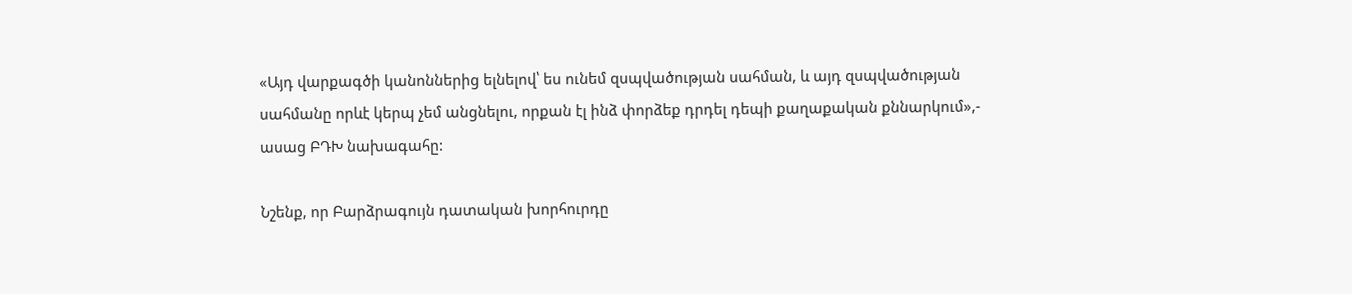«Այդ վարքագծի կանոններից ելնելով՝ ես ունեմ զսպվածության սահման, և այդ զսպվածության սահմանը որևէ կերպ չեմ անցնելու, որքան էլ ինձ փորձեք դրդել դեպի քաղաքական քննարկում»,- ասաց ԲԴԽ նախագահը:

Նշենք, որ Բարձրագույն դատական խորհուրդը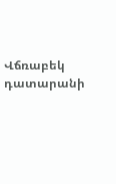Վճռաբեկ դատարանի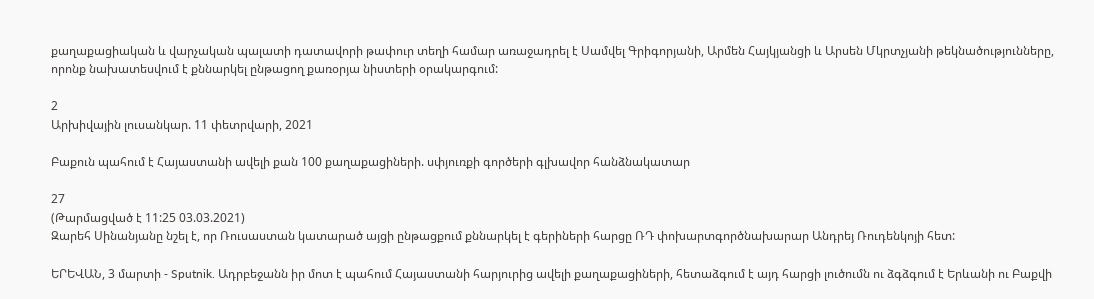քաղաքացիական և վարչական պալատի դատավորի թափուր տեղի համար առաջադրել է Սամվել Գրիգորյանի, Արմեն Հայկյանցի և Արսեն Մկրտչյանի թեկնածությունները, որոնք նախատեսվում է քննարկել ընթացող քառօրյա նիստերի օրակարգում:

2
Արխիվային լուսանկար. 11 փետրվարի, 2021

Բաքուն պահում է Հայաստանի ավելի քան 100 քաղաքացիների. սփյուռքի գործերի գլխավոր հանձնակատար

27
(Թարմացված է 11:25 03.03.2021)
Զարեհ Սինանյանը նշել է, որ Ռուսաստան կատարած այցի ընթացքում քննարկել է գերիների հարցը ՌԴ փոխարտգործնախարար Անդրեյ Ռուդենկոյի հետ:

ԵՐԵՎԱՆ, 3 մարտի - Sputnik. Ադրբեջանն իր մոտ է պահում Հայաստանի հարյուրից ավելի քաղաքացիների, հետաձգում է այդ հարցի լուծումն ու ձգձգում է Երևանի ու Բաքվի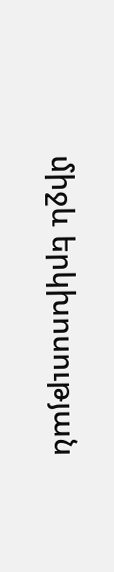միջև երկխոսության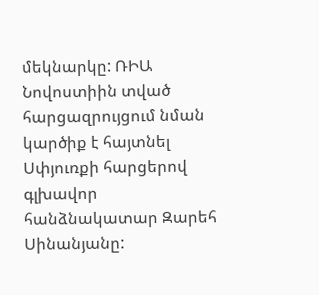մեկնարկը: ՌԻԱ Նովոստիին տված հարցազրույցում նման կարծիք է հայտնել Սփյուռքի հարցերով գլխավոր հանձնակատար Զարեհ Սինանյանը: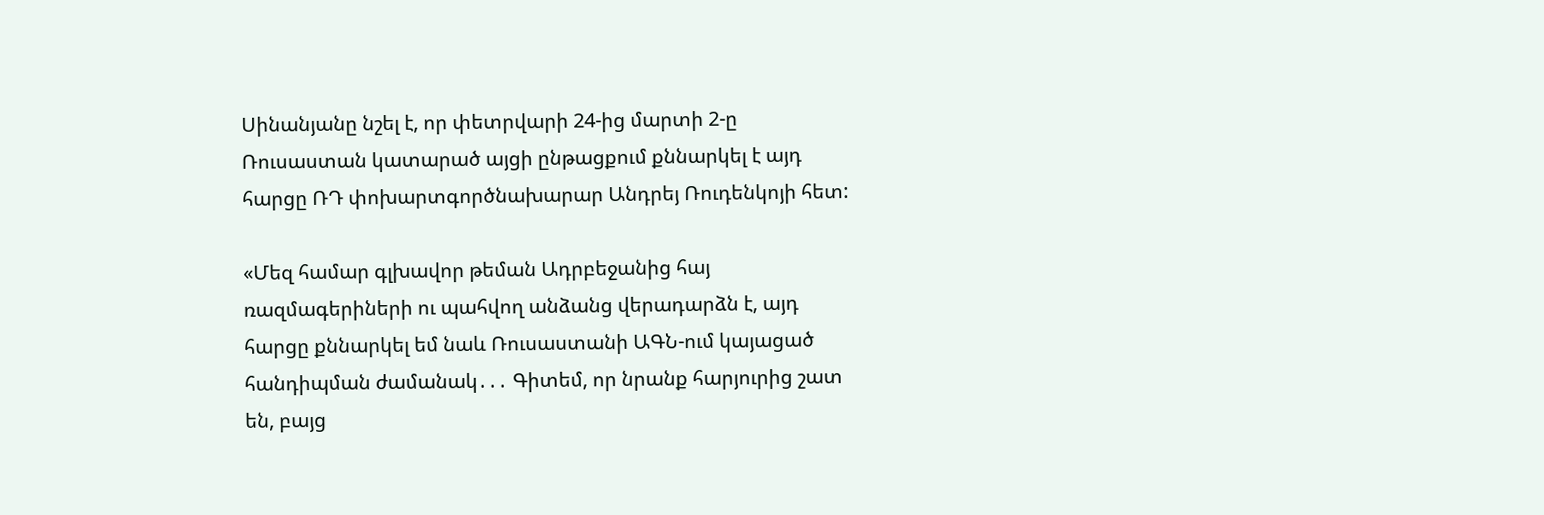Սինանյանը նշել է, որ փետրվարի 24-ից մարտի 2-ը Ռուսաստան կատարած այցի ընթացքում քննարկել է այդ հարցը ՌԴ փոխարտգործնախարար Անդրեյ Ռուդենկոյի հետ:

«Մեզ համար գլխավոր թեման Ադրբեջանից հայ ռազմագերիների ու պահվող անձանց վերադարձն է, այդ հարցը քննարկել եմ նաև Ռուսաստանի ԱԳՆ-ում կայացած հանդիպման ժամանակ․․․ Գիտեմ, որ նրանք հարյուրից շատ են, բայց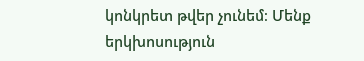կոնկրետ թվեր չունեմ։ Մենք երկխոսություն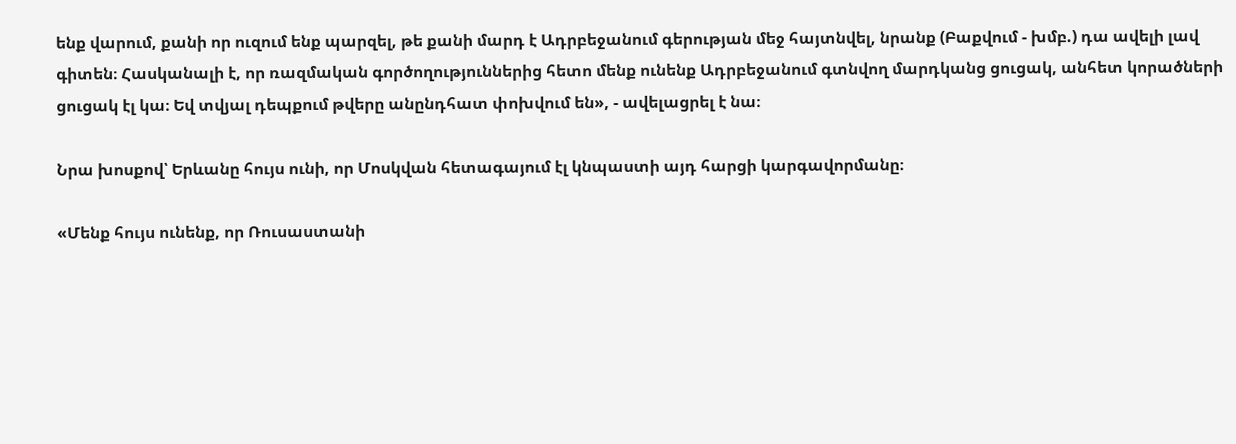ենք վարում, քանի որ ուզում ենք պարզել, թե քանի մարդ է Ադրբեջանում գերության մեջ հայտնվել, նրանք (Բաքվում - խմբ.) դա ավելի լավ գիտեն։ Հասկանալի է, որ ռազմական գործողություններից հետո մենք ունենք Ադրբեջանում գտնվող մարդկանց ցուցակ, անհետ կորածների ցուցակ էլ կա։ Եվ տվյալ դեպքում թվերը անընդհատ փոխվում են», - ավելացրել է նա։

Նրա խոսքով՝ Երևանը հույս ունի, որ Մոսկվան հետագայում էլ կնպաստի այդ հարցի կարգավորմանը։

«Մենք հույս ունենք, որ Ռուսաստանի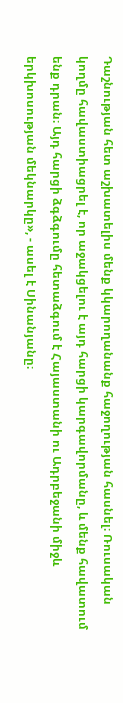Դաշնության հետ աշխատելիս մենք կկարողանանք հաջողության հասնել։ Ռուսական կողմը հավաստիացրել է, որ աջակցելու է այդ հարցի կարգավորմանը, և մենք հավատում ենք դրան։ Այդ հարցի ձգձգումը հետաձգում է Հայաստանի ու Ադրբեջանի միջև երկխոսության մեկնարկը», - ասել է Սինանյանը։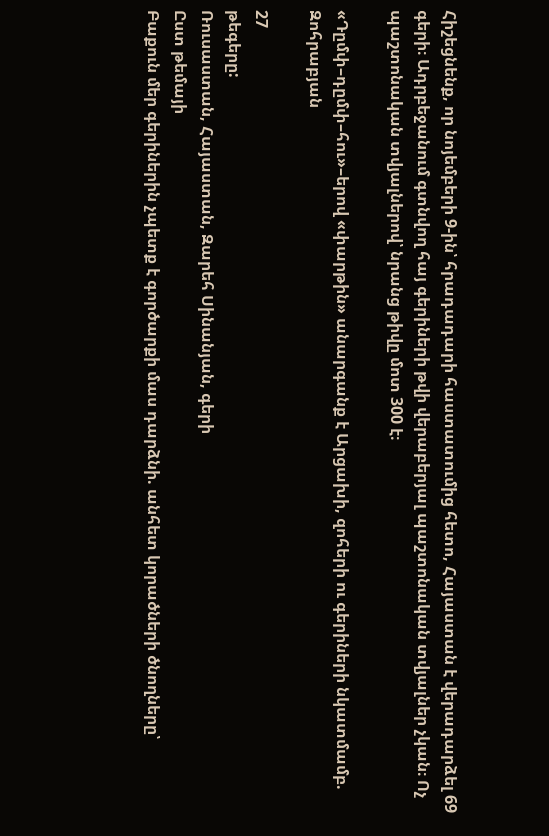Հիշեցնենք, որ նոյեմբերի 9-ին՝ հրադադարի հաստատումից հետո, Հայաստան է վերադարձել 69 գերի։ Ադրբեջանում գտնվող հայ գերիների թվի վերաբերյալ պաշտոնական տվյալներ չկան։ Ոչ պաշտոնական տվյալներով՝ նրանց թիվը մոտ 300 է։

«Դըմփ–դըմփ–հու»–երով «փարթին» անարգանք է Արցախի, զոհերի ու գերիների նկատմամբ. Զոհրաբյան

27
թեգերը:
Ռուսաստան, Հայաստան, Զարեհ Սինանյան, գերի
Ըստ թեմայի
Բաքուն մեր գերիներին չպետք է գործարքի մաս դարձնի. անհետ կորածների ծնողները՝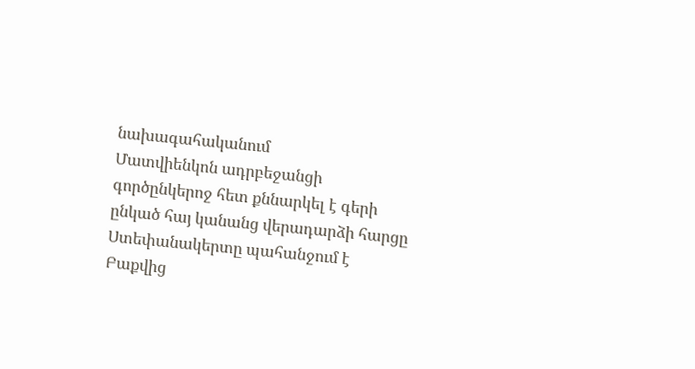նախագահականում
Մատվիենկոն ադրբեջանցի գործընկերոջ հետ քննարկել է գերի ընկած հայ կանանց վերադարձի հարցը
Ստեփանակերտը պահանջում է Բաքվից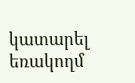կատարել եռակողմ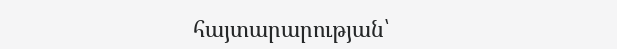հայտարարության՝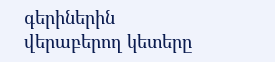գերիներին վերաբերող կետերը